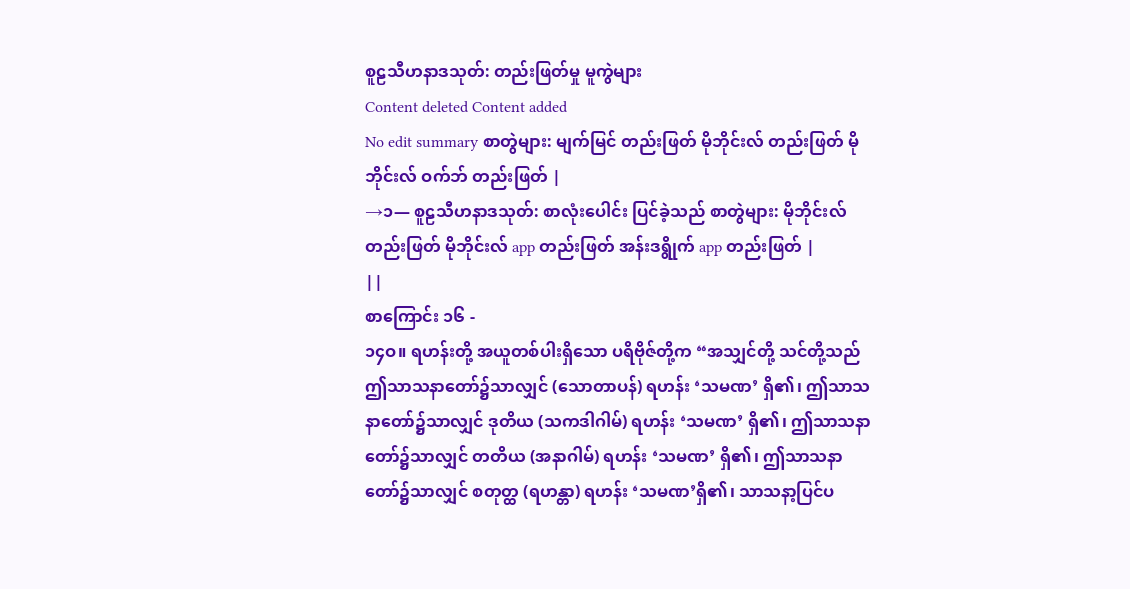စူဠသီဟနာဒသုတ်: တည်းဖြတ်မှု မူကွဲများ
Content deleted Content added
No edit summary စာတွဲများ: မျက်မြင် တည်းဖြတ် မိုဘိုင်းလ် တည်းဖြတ် မိုဘိုင်းလ် ဝက်ဘ် တည်းဖြတ် |
→၁— စူဠသီဟနာဒသုတ်: စာလုံးပေါင်း ပြင်ခဲ့သည် စာတွဲများ: မိုဘိုင်းလ် တည်းဖြတ် မိုဘိုင်းလ် app တည်းဖြတ် အန်းဒရွိုက် app တည်းဖြတ် |
||
စာကြောင်း ၁၆ -
၁၄ဝ။ ရဟန်းတို့ အယူတစ်ပါးရှိသော ပရိဗိုဇ်တို့က “အသျှင်တို့ သင်တို့သည် ဤသာသနာတော်၌သာလျှင် (သောတာပန်) ရဟန်း ‘သမဏ’ ရှိ၏၊ ဤသာသနာတော်၌သာလျှင် ဒုတိယ (သကဒါဂါမ်) ရဟန်း ‘သမဏ’ ရှိ၏၊ ဤသာသနာတော်၌သာလျှင် တတိယ (အနာဂါမ်) ရဟန်း ‘သမဏ’ ရှိ၏၊ ဤသာသနာတော်၌သာလျှင် စတုတ္ထ (ရဟန္တာ) ရဟန်း ‘သမဏ’ရှိ၏၊ သာသနာ့ပြင်ပ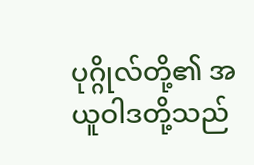ပုဂ္ဂိုလ်တို့၏ အယူဝါဒတို့သည်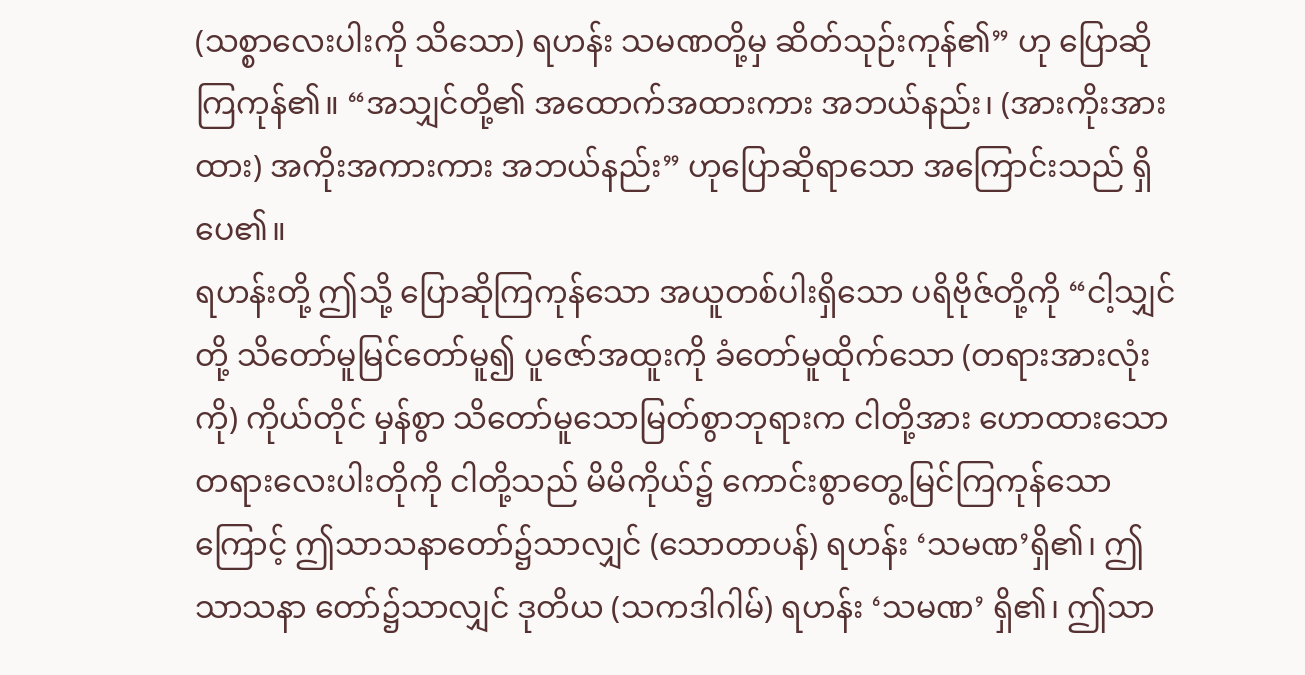(သစ္စာလေးပါးကို သိသော) ရဟန်း သမဏတို့မှ ဆိတ်သုဉ်းကုန်၏” ဟု ပြောဆိုကြကုန်၏။ “အသျှင်တို့၏ အထောက်အထားကား အဘယ်နည်း၊ (အားကိုးအားထား) အကိုးအကားကား အဘယ်နည်း” ဟုပြောဆိုရာသော အကြောင်းသည် ရှိပေ၏။
ရဟန်းတို့ ဤသို့ ပြောဆိုကြကုန်သော အယူတစ်ပါးရှိသော ပရိဗိုဇ်တို့ကို “ငါ့သျှင်တို့ သိတော်မူမြင်တော်မူ၍ ပူဇော်အထူးကို ခံတော်မူထိုက်သော (တရားအားလုံးကို) ကိုယ်တိုင် မှန်စွာ သိတော်မူသောမြတ်စွာဘုရားက ငါတို့အား ဟောထားသော တရားလေးပါးတိုကို ငါတို့သည် မိမိကိုယ်၌ ကောင်းစွာတွေ့မြင်ကြကုန်သောကြောင့် ဤသာသနာတော်၌သာလျှင် (သောတာပန်) ရဟန်း ‘သမဏ’ရှိ၏၊ ဤသာသနာ တော်၌သာလျှင် ဒုတိယ (သကဒါဂါမ်) ရဟန်း ‘သမဏ’ ရှိ၏၊ ဤသာ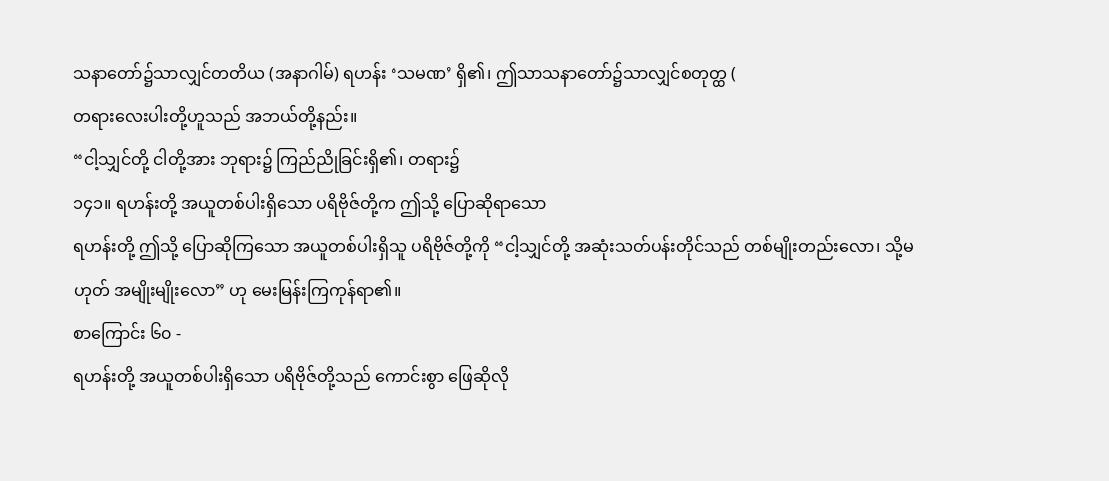သနာတော်၌သာလျှင်တတိယ (အနာဂါမ်) ရဟန်း ‘သမဏ’ ရှိ၏၊ ဤသာသနာတော်၌သာလျှင်စတုတ္ထ (
တရားလေးပါးတို့ဟူသည် အဘယ်တို့နည်း။
“ငါ့သျှင်တို့ ငါတို့အား ဘုရား၌ ကြည်ညိုခြင်းရှိ၏၊ တရား၌
၁၄၁။ ရဟန်းတို့ အယူတစ်ပါးရှိသော ပရိဗိုဇ်တို့က ဤသို့ ပြောဆိုရာသော
ရဟန်းတို့ ဤသို့ ပြောဆိုကြသော အယူတစ်ပါးရှိသူ ပရိဗိုဇ်တို့ကို “ငါ့သျှင်တို့ အဆုံးသတ်ပန်းတိုင်သည် တစ်မျိုးတည်းလော၊ သို့မဟုတ် အမျိုးမျိုးလော” ဟု မေးမြန်းကြကုန်ရာ၏။
စာကြောင်း ၆၀ -
ရဟန်းတို့ အယူတစ်ပါးရှိသော ပရိဗိုဇ်တို့သည် ကောင်းစွာ ဖြေဆိုလို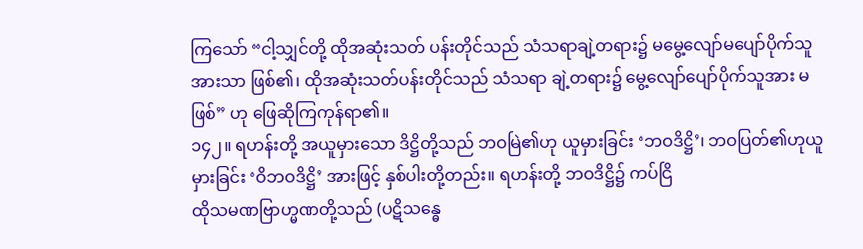ကြသော် “ငါ့သျှင်တို့ ထိုအဆုံးသတ် ပန်းတိုင်သည် သံသရာချဲ့တရား၌ မမွေ့လျော်မပျော်ပိုက်သူအားသာ ဖြစ်၏၊ ထိုအဆုံးသတ်ပန်းတိုင်သည် သံသရာ ချဲ့တရား၌ မွေ့လျော်ပျော်ပိုက်သူအား မဖြစ်” ဟု ဖြေဆိုကြကုန်ရာ၏။
၁၄၂။ ရဟန်းတို့ အယူမှားသော ဒိဋ္ဌိတို့သည် ဘဝမြဲ၏ဟု ယူမှားခြင်း ‘ဘဝဒိဋ္ဌိ’၊ ဘဝပြတ်၏ဟုယူမှားခြင်း ‘ဝိဘဝဒိဋ္ဌိ’ အားဖြင့် နှစ်ပါးတို့တည်း။ ရဟန်းတို့ ဘဝဒိဋ္ဌိ၌ ကပ်ငြိ
ထိုသမဏဗြာဟ္မဏတို့သည် (ပဋိသန္ဓေ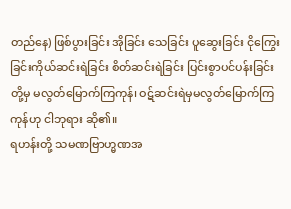တည်နေ) ဖြစ်ပွားခြင်း အိုခြင်း သေခြင်း ပူဆွေးခြင်း ငိုကြွေးခြင်းကိုယ်ဆင်းရဲခြင်း စိတ်ဆင်းရဲခြင်း ပြင်းစွာပင်ပန်းခြင်းတို့မှ မလွတ်မြောက်ကြကုန်၊ ဝဋ်ဆင်းရဲမှမလွတ်မြောက်ကြကုန်ဟု ငါဘုရား ဆို၏။
ရဟန်းတို့ သမဏဗြာဟ္မဏအ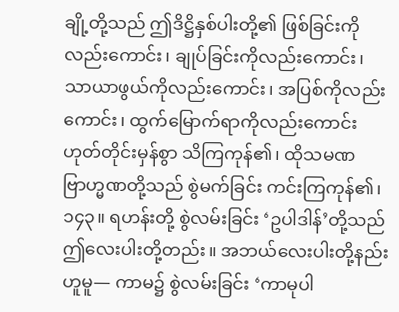ချို့တို့သည် ဤဒိဋ္ဌိနှစ်ပါးတို့၏ ဖြစ်ခြင်းကိုလည်းကောင်း၊ ချုပ်ခြင်းကိုလည်းကောင်း၊ သာယာဖွယ်ကိုလည်းကောင်း၊ အပြစ်ကိုလည်းကောင်း၊ ထွက်မြောက်ရာကိုလည်းကောင်းဟုတ်တိုင်းမှန်စွာ သိကြကုန်၏၊ ထိုသမဏဗြာဟ္မဏတို့သည် စွဲမက်ခြင်း ကင်းကြကုန်၏၊
၁၄၃။ ရဟန်းတို့ စွဲလမ်းခြင်း ‘ဥပါဒါန်’တို့သည် ဤလေးပါးတို့တည်း။ အဘယ်လေးပါးတို့နည်းဟူမူ— ကာမ၌ စွဲလမ်းခြင်း ‘ကာမုပါ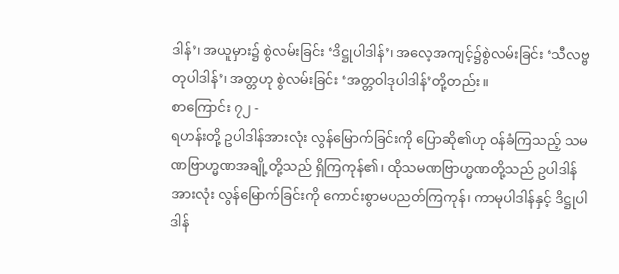ဒါန်’၊ အယူမှား၌ စွဲလမ်းခြင်း ‘ဒိဋ္ဌုပါဒါန်’၊ အလေ့အကျင့်၌စွဲလမ်းခြင်း ‘သီလဗ္ဗတုပါဒါန်’၊ အတ္တဟု စွဲလမ်းခြင်း ‘အတ္တဝါဒုပါဒါန်’တို့တည်း။
စာကြောင်း ၇၂ -
ရဟန်းတို့ ဥပါဒါန်အားလုံး လွန်မြောက်ခြင်းကို ပြောဆို၏ဟု ဝန်ခံကြသည့် သမဏဗြာဟ္မဏအချို့တို့သည် ရှိကြကုန်၏၊ ထိုသမဏဗြာဟ္မဏတို့သည် ဥပါဒါန်အားလုံး လွန်မြောက်ခြင်းကို ကောင်းစွာမပညတ်ကြကုန်၊ ကာမုပါဒါန်နှင့် ဒိဋ္ဌုပါဒါန်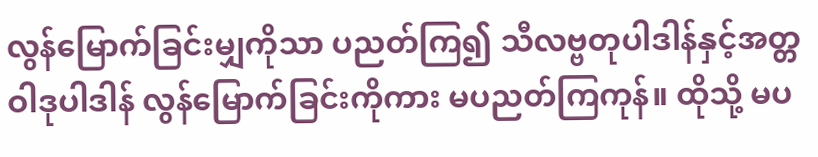လွန်မြောက်ခြင်းမျှကိုသာ ပညတ်ကြ၍ သီလဗ္ဗတုပါဒါန်နှင့်အတ္တဝါဒုပါဒါန် လွန်မြောက်ခြင်းကိုကား မပညတ်ကြကုန်။ ထိုသို့ မပ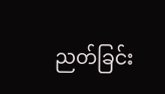ညတ်ခြင်း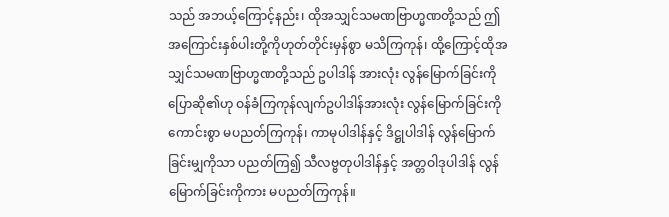သည် အဘယ့်ကြောင့်နည်း၊ ထိုအသျှင်သမဏဗြာဟ္မဏတို့သည် ဤအကြောင်းနှစ်ပါးတို့ကိုဟုတ်တိုင်းမှန်စွာ မသိကြကုန်၊ ထို့ကြောင့်ထိုအသျှင်သမဏဗြာဟ္မဏတို့သည် ဥပါဒါန် အားလုံး လွန်မြောက်ခြင်းကို ပြောဆို၏ဟု ဝန်ခံကြကုန်လျက်ဥပါဒါန်အားလုံး လွန်မြောက်ခြင်းကို ကောင်းစွာ မပညတ်ကြကုန်၊ ကာမုပါဒါန်နှင့် ဒိဋ္ဌုပါဒါန် လွန်မြောက်ခြင်းမျှကိုသာ ပညတ်ကြ၍ သီလဗ္ဗတုပါဒါန်နှင့် အတ္တဝါဒုပါဒါန် လွန်မြောက်ခြင်းကိုကား မပညတ်ကြကုန်။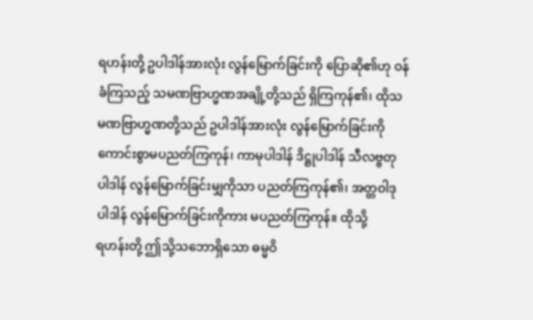ရဟန်းတို့ ဥပါဒါန်အားလုံး လွန်မြောက်ခြင်းကို ပြောဆို၏ဟု ဝန်ခံကြသည့် သမဏဗြာဟ္မဏအချို့တို့သည် ရှိကြကုန်၏၊ ထိုသမဏဗြာဟ္မဏတို့သည် ဥပါဒါန်အားလုံး လွန်မြောက်ခြင်းကို ကောင်းစွာမပညတ်ကြကုန်၊ ကာမုပါဒါန် ဒိဋ္ဌုပါဒါန် သီလဗ္ဗတုပါဒါန် လွန်မြောက်ခြင်းမျှကိုသာ ပညတ်ကြကုန်၏၊ အတ္တဝါဒုပါဒါန် လွန်မြောက်ခြင်းကိုကား မပညတ်ကြကုန်။ ထိုသို့
ရဟန်းတို့ ဤသို့သဘောရှိသော ဓမ္မဝိ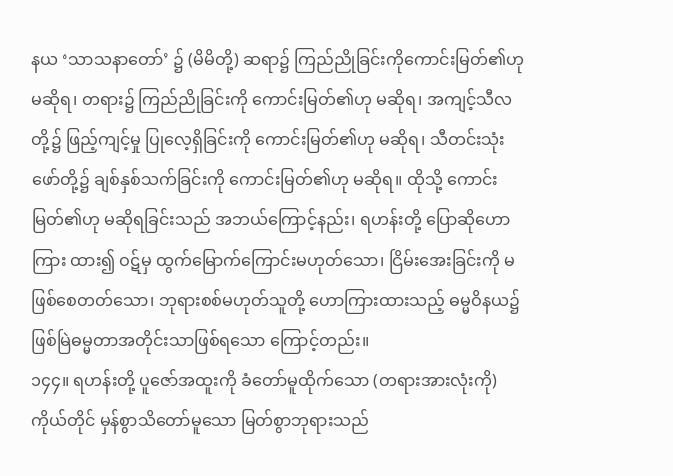နယ ‘သာသနာတော်’ ၌ (မိမိတို့) ဆရာ၌ ကြည်ညိုခြင်းကိုကောင်းမြတ်၏ဟု မဆိုရ၊ တရား၌ ကြည်ညိုခြင်းကို ကောင်းမြတ်၏ဟု မဆိုရ၊ အကျင့်သီလတို့၌ ဖြည့်ကျင့်မှု ပြုလေ့ရှိခြင်းကို ကောင်းမြတ်၏ဟု မဆိုရ၊ သီတင်းသုံးဖော်တို့၌ ချစ်နှစ်သက်ခြင်းကို ကောင်းမြတ်၏ဟု မဆိုရ။ ထိုသို့ ကောင်းမြတ်၏ဟု မဆိုရခြင်းသည် အဘယ်ကြောင့်နည်း၊ ရဟန်းတို့ ပြောဆိုဟောကြား ထား၍ ဝဋ်မှ ထွက်မြောက်ကြောင်းမဟုတ်သော၊ ငြိမ်းအေးခြင်းကို မဖြစ်စေတတ်သော၊ ဘုရားစစ်မဟုတ်သူတို့ ဟောကြားထားသည့် ဓမ္မဝိနယ၌ ဖြစ်မြဲဓမ္မတာအတိုင်းသာဖြစ်ရသော ကြောင့်တည်း။
၁၄၄။ ရဟန်းတို့ ပူဇော်အထူးကို ခံတော်မူထိုက်သော (တရားအားလုံးကို) ကိုယ်တိုင် မှန်စွာသိတော်မူသော မြတ်စွာဘုရားသည်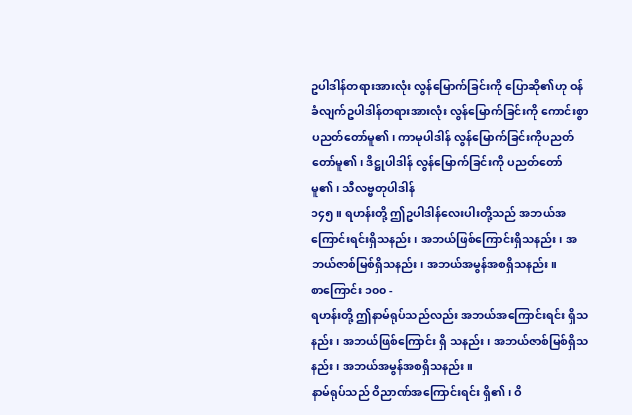ဥပါဒါန်တရားအားလုံး လွန်မြောက်ခြင်းကို ပြောဆို၏ဟု ဝန်ခံလျက်ဥပါဒါန်တရားအားလုံး လွန်မြောက်ခြင်းကို ကောင်းစွာ ပညတ်တော်မူ၏၊ ကာမုပါဒါန် လွန်မြောက်ခြင်းကိုပညတ်တော်မူ၏၊ ဒိဋ္ဌုပါဒါန် လွန်မြောက်ခြင်းကို ပညတ်တော်မူ၏၊ သီလဗ္ဗတုပါဒါန်
၁၄၅။ ရဟန်းတို့ ဤဥပါဒါန်လေးပါးတို့သည် အဘယ်အကြောင်းရင်းရှိသနည်း၊ အဘယ်ဖြစ်ကြောင်းရှိသနည်း၊ အဘယ်ဇာစ်မြစ်ရှိသနည်း၊ အဘယ်အမွန်အစရှိသနည်း။
စာကြောင်း ၁၀၀ -
ရဟန်းတို့ ဤနာမ်ရုပ်သည်လည်း အဘယ်အကြောင်းရင်း ရှိသနည်း၊ အဘယ်ဖြစ်ကြောင်း ရှိ သနည်း၊ အဘယ်ဇာစ်မြစ်ရှိသနည်း၊ အဘယ်အမွန်အစရှိသနည်း။
နာမ်ရုပ်သည် ဝိညာဏ်အကြောင်းရင်း ရှိ၏၊ ဝိ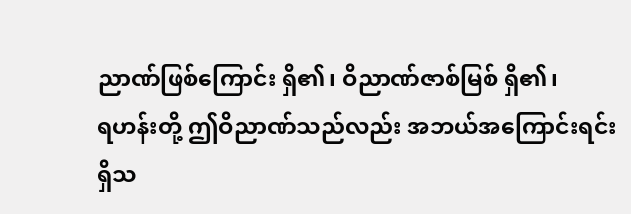ညာဏ်ဖြစ်ကြောင်း ရှိ၏၊ ဝိညာဏ်ဇာစ်မြစ် ရှိ၏၊
ရဟန်းတို့ ဤဝိညာဏ်သည်လည်း အဘယ်အကြောင်းရင်းရှိသ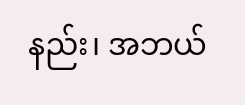နည်း၊ အဘယ်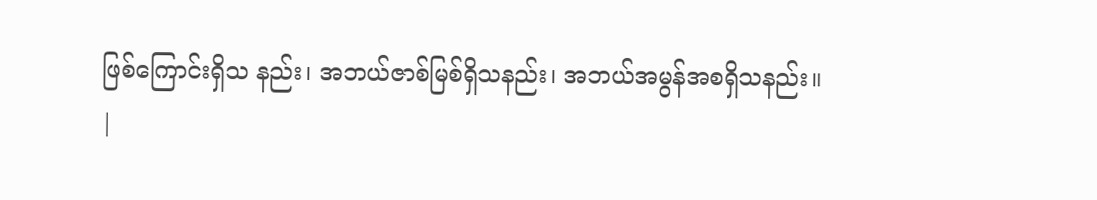ဖြစ်ကြောင်းရှိသ နည်း၊ အဘယ်ဇာစ်မြစ်ရှိသနည်း၊ အဘယ်အမွန်အစရှိသနည်း။
|